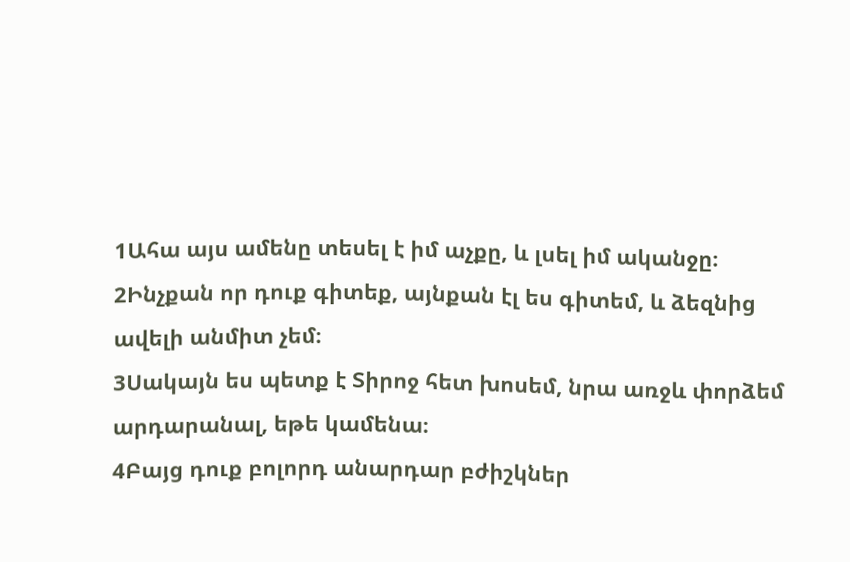1Ահա այս ամենը տեսել է իմ աչքը, և լսել իմ ականջը։
2Ինչքան որ դուք գիտեք, այնքան էլ ես գիտեմ, և ձեզնից ավելի անմիտ չեմ։
3Սակայն ես պետք է Տիրոջ հետ խոսեմ, նրա առջև փորձեմ արդարանալ, եթե կամենա։
4Բայց դուք բոլորդ անարդար բժիշկներ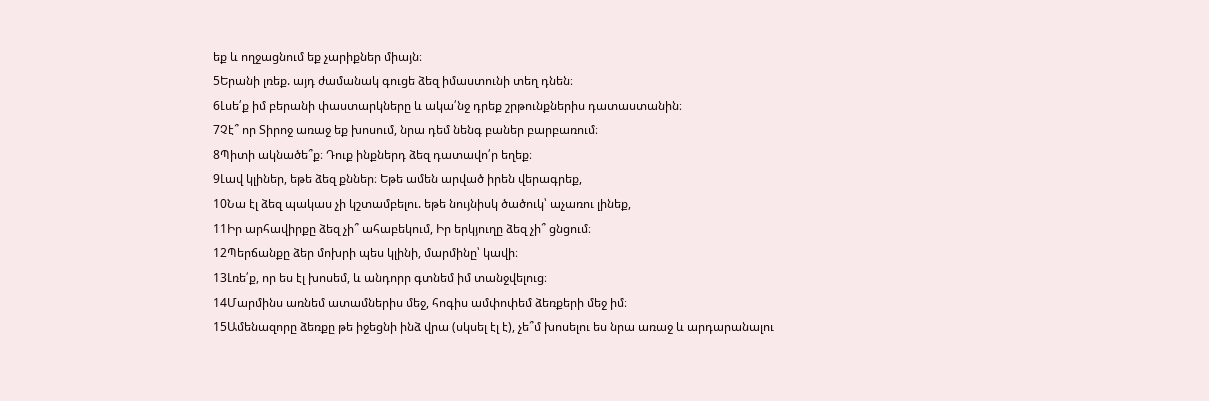եք և ողջացնում եք չարիքներ միայն։
5Երանի լռեք. այդ ժամանակ գուցե ձեզ իմաստունի տեղ դնեն։
6Լսե՛ք իմ բերանի փաստարկները և ակա՛նջ դրեք շրթունքներիս դատաստանին։
7Չէ՞ որ Տիրոջ առաջ եք խոսում, նրա դեմ նենգ բաներ բարբառում։
8Պիտի ակնածե՞ք։ Դուք ինքներդ ձեզ դատավո՛ր եղեք։
9Լավ կլիներ, եթե ձեզ քններ։ Եթե ամեն արված իրեն վերագրեք,
10Նա էլ ձեզ պակաս չի կշտամբելու. եթե նույնիսկ ծածուկ՝ աչառու լինեք,
11Իր արհավիրքը ձեզ չի՞ ահաբեկում, Իր երկյուղը ձեզ չի՞ ցնցում։
12Պերճանքը ձեր մոխրի պես կլինի, մարմինը՝ կավի։
13Լռե՛ք, որ ես էլ խոսեմ, և անդորր գտնեմ իմ տանջվելուց։
14Մարմինս առնեմ ատամներիս մեջ, հոգիս ամփոփեմ ձեռքերի մեջ իմ։
15Ամենազորը ձեռքը թե իջեցնի ինձ վրա (սկսել էլ է), չե՞մ խոսելու ես նրա առաջ և արդարանալու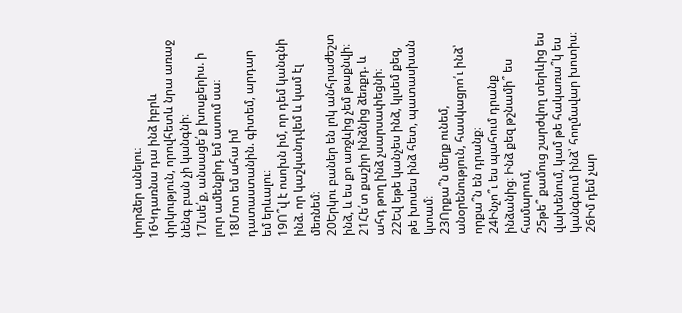փորձեր անելու։
16Կդառնա դա ինձ իբրև փրկություն, որովհետև նրա առաջ նենգ բան չի կանգնի։
17Լսե՛ք, անսացե՛ք խոսքերիս. ի լուր ամենքիդ եմ ասում սա։
18Մոտ եմ ահա իմ դատաստանին. գիտեմ, արդար եմ երևալու։
19Ո՞վ է ոսոխն իմ, որ դեմ կանգնի ինձ. որ կաշկանդվեմ և կամ էլ մեռնեմ։
20Երկու բաներ են լոկ անհրաժեշտ ինձ, և ես քո առջևից չեմ թաքնվի։
21Հե՛տ քաշիր ինձնից ձեռքդ. և ահդ թող ինձ չսարսափեցնի։
22Եվ եթե կանչես ինձ, կլսեմ քեզ, թե խոսես ինձ հետ, պատասխան կտամ։
23Որքա՞ն մեղք ունեմ, անօրենություն, հասկացրո՛ւ ինձ՝ որքա՞ն են դրանք։
24Ինչո՞ւ ես պահում դրանք ինձանից։ Ինձ քեզ թշնամի՞ ես համարում,
25թե՞ քամուց շարժվող տերևից ես վախենում, կամ թե հակառա՞կ ես կանգնում ինձ՝ հողմավար խոտիս։
26Իմ դեմ չար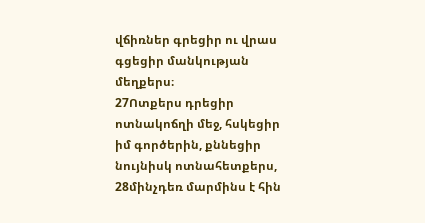վճիռներ գրեցիր ու վրաս գցեցիր մանկության մեղքերս։
27Ոտքերս դրեցիր ոտնակոճղի մեջ, հսկեցիր իմ գործերին, քննեցիր նույնիսկ ոտնահետքերս,
28մինչդեռ մարմինս է հին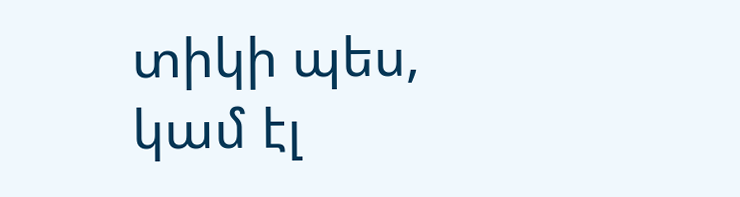տիկի պես, կամ էլ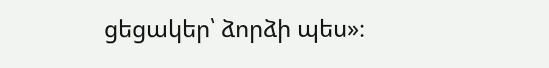ցեցակեր՝ ձորձի պես»։